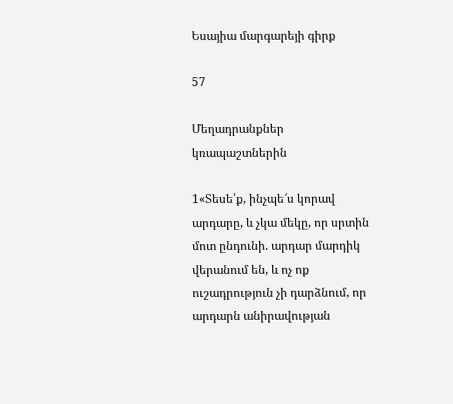Եսայիա մարգարեյի գիրք

57

Մեղադրանքներ կռապաշտներին

1«Տեսե՛ք, ինչպե՜ս կորավ արդարը, և չկա մեկը, որ սրտին մոտ ընդունի. արդար մարդիկ վերանում են, և ոչ ոք ուշադրություն չի դարձնում, որ արդարն անիրավության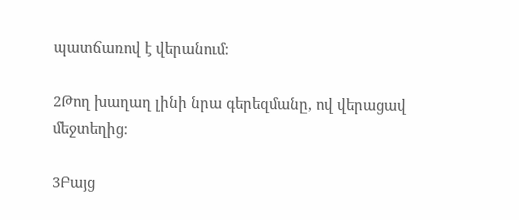պատճառով է վերանում։

2Թող խաղաղ լինի նրա գերեզմանը, ով վերացավ մեջտեղից։

3Բայց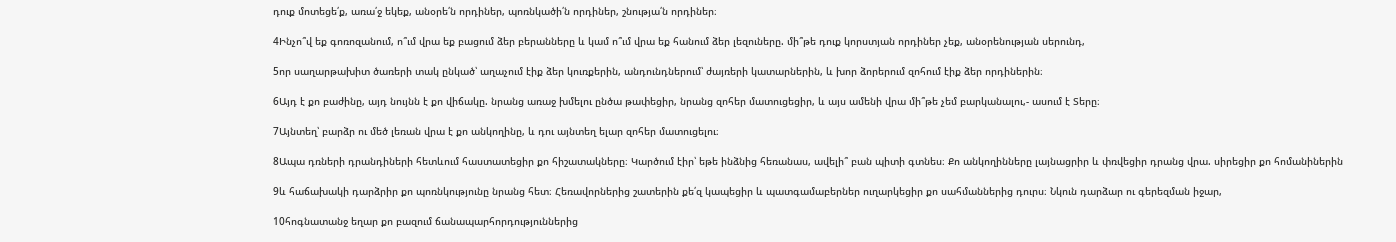դուք մոտեցե՛ք, առա՛ջ եկեք, անօրե՛ն որդիներ, պոռնկածի՛ն որդիներ, շնությա՛ն որդիներ։

4Ինչո՞վ եք գոռոզանում, ո՞ւմ վրա եք բացում ձեր բերանները և կամ ո՞ւմ վրա եք հանում ձեր լեզուները. մի՞թե դուք կորստյան որդիներ չեք, անօրենության սերունդ,

5որ սաղարթախիտ ծառերի տակ ընկած՝ աղաչում էիք ձեր կուռքերին, անդունդներում՝ ժայռերի կատարներին, և խոր ձորերում զոհում էիք ձեր որդիներին։

6Այդ է քո բաժինը, այդ նույնն է քո վիճակը. նրանց առաջ խմելու ընծա թափեցիր, նրանց զոհեր մատուցեցիր, և այս ամենի վրա մի՞թե չեմ բարկանալու,- ասում է Տերը։

7Այնտեղ՝ բարձր ու մեծ լեռան վրա է քո անկողինը, և դու այնտեղ ելար զոհեր մատուցելու։

8Ապա դռների դրանդիների հետևում հաստատեցիր քո հիշատակները։ Կարծում էիր՝ եթե ինձնից հեռանաս, ավելի՞ բան պիտի գտնես։ Քո անկողինները լայնացրիր և փռվեցիր դրանց վրա. սիրեցիր քո հոմանիներին

9և հաճախակի դարձրիր քո պոռնկությունը նրանց հետ։ Հեռավորներից շատերին քե՛զ կապեցիր և պատգամաբերներ ուղարկեցիր քո սահմաններից դուրս։ Նկուն դարձար ու գերեզման իջար,

10հոգնատանջ եղար քո բազում ճանապարհորդություններից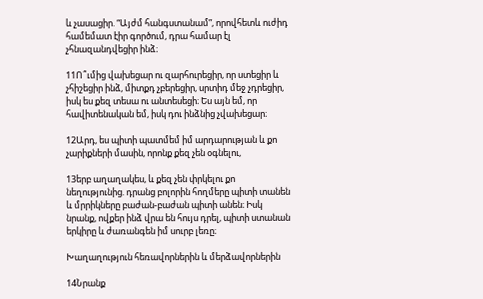և չասացիր. “Այժմ հանգստանամ”, որովհետև ուժիդ համեմատ էիր գործում, դրա համար էլ չհնազանդվեցիր ինձ։

11Ո՞ւմից վախեցար ու զարհուրեցիր, որ ստեցիր և չհիշեցիր ինձ, միտքդ չբերեցիր, սրտիդ մեջ չդրեցիր, իսկ ես քեզ տեսա ու անտեսեցի։ Ես այն եմ, որ հավիտենական եմ, իսկ դու ինձնից չվախեցար։

12Արդ, ես պիտի պատմեմ իմ արդարության և քո չարիքների մասին, որոնք քեզ չեն օգնելու,

13երբ աղաղակես, և քեզ չեն փրկելու քո նեղությունից. դրանց բոլորին հողմերը պիտի տանեն և մրրիկները բաժան-բաժան պիտի անեն։ Իսկ նրանք, ովքեր ինձ վրա են հույս դրել, պիտի ստանան երկիրը և ժառանգեն իմ սուրբ լեռը։

Խաղաղություն հեռավորներին և մերձավորներին

14Նրանք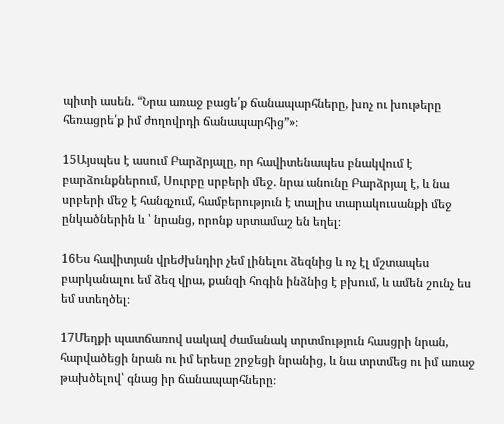պիտի ասեն. “Նրա առաջ բացե՛ք ճանապարհները, խոչ ու խութերը հեռացրե՛ք իմ ժողովրդի ճանապարհից”»։

15Այսպես է ասում Բարձրյալը, որ հավիտենապես բնակվում է բարձունքներում, Սուրբը սրբերի մեջ. նրա անունը Բարձրյալ է, և նա սրբերի մեջ է հանգչում, համբերություն է տալիս տարակուսանքի մեջ ընկածներին և ՝ նրանց, որոնք սրտամաշ են եղել։

16Ես հավիտյան վրեժխնդիր չեմ լինելու ձեզնից և ոչ էլ մշտապես բարկանալու եմ ձեզ վրա, քանզի հոգին ինձնից է բխում, և ամեն շունչ ես եմ ստեղծել։

17Մեղքի պատճառով սակավ ժամանակ տրտմություն հասցրի նրան, հարվածեցի նրան ու իմ երեսը շրջեցի նրանից, և նա տրտմեց ու իմ առաջ թախծելով՝ գնաց իր ճանապարհները։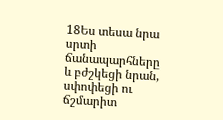18Ես տեսա նրա սրտի ճանապարհները և բժշկեցի նրան, սփոփեցի ու ճշմարիտ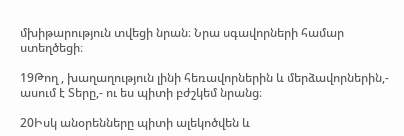մխիթարություն տվեցի նրան։ Նրա սգավորների համար ստեղծեցի։

19Թող , խաղաղություն լինի հեռավորներին և մերձավորներին,- ասում է Տերը,- ու ես պիտի բժշկեմ նրանց։

20Իսկ անօրենները պիտի ալեկոծվեն և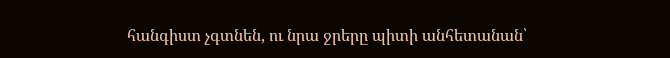հանգիստ չգտնեն, ու նրա ջրերը պիտի անհետանան՝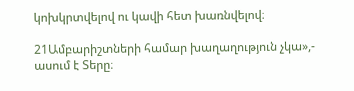կոխկրտվելով ու կավի հետ խառնվելով։

21Ամբարիշտների համար խաղաղություն չկա»,- ասում է Տերը։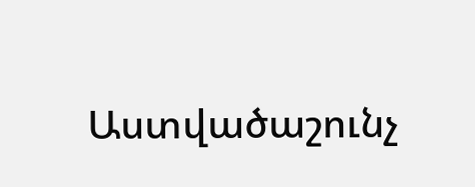Աստվածաշունչ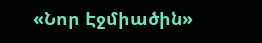«Նոր Էջմիածին»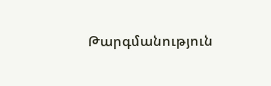Թարգմանություն